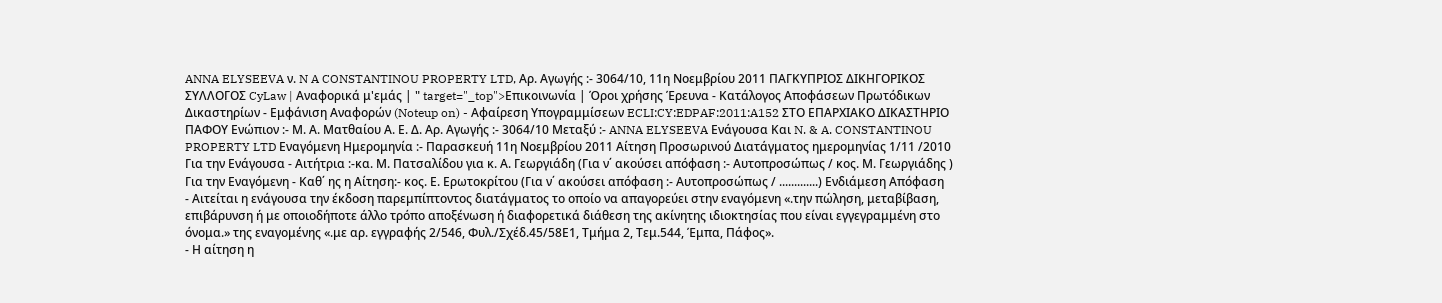ANNA ELYSEEVA ν. N A CONSTANTINOU PROPERTY LTD, Αρ. Αγωγής :- 3064/10, 11η Νοεμβρίου 2011 ΠΑΓΚΥΠΡΙΟΣ ΔΙΚΗΓΟΡΙΚΟΣ ΣΥΛΛΟΓΟΣ CyLaw | Αναφορικά μ'εμάς | " target="_top">Επικοινωνία | Όροι χρήσης Έρευνα - Κατάλογος Αποφάσεων Πρωτόδικων Δικαστηρίων - Εμφάνιση Αναφορών (Noteup on) - Αφαίρεση Υπογραμμίσεων ECLI:CY:EDPAF:2011:A152 ΣΤΟ ΕΠΑΡΧΙΑΚΟ ΔΙΚΑΣΤΗΡΙΟ ΠΑΦΟΥ Ενώπιον :- Μ. Α. Ματθαίου Α. Ε. Δ. Αρ. Αγωγής :- 3064/10 Μεταξύ :- ANNA ELYSEEVA Ενάγουσα Και N. & A. CONSTANTINOU PROPERTY LTD Εναγόμενη Ημερομηνία :- Παρασκευή 11η Νοεμβρίου 2011 Αίτηση Προσωρινού Διατάγματος ημερομηνίας 1/11 /2010 Για την Ενάγουσα - Αιτήτρια :-κα. Μ. Πατσαλίδου για κ. Α. Γεωργιάδη (Για ν΄ ακούσει απόφαση :- Αυτοπροσώπως / κος. Μ. Γεωργιάδης ) Για την Εναγόμενη - Καθ΄ ης η Αίτηση:- κος. Ε. Ερωτοκρίτου (Για ν΄ ακούσει απόφαση :- Αυτοπροσώπως / .............) Ενδιάμεση Απόφαση
- Αιτείται η ενάγουσα την έκδοση παρεμπίπτοντος διατάγματος το οποίο να απαγορεύει στην εναγόμενη «.την πώληση, μεταβίβαση, επιβάρυνση ή με οποιοδήποτε άλλο τρόπο αποξένωση ή διαφορετικά διάθεση της ακίνητης ιδιοκτησίας που είναι εγγεγραμμένη στο όνομα.» της εναγομένης «.με αρ. εγγραφής 2/546, Φυλ./Σχέδ.45/58Ε1, Τμήμα 2, Τεμ.544, Έμπα, Πάφος».
- Η αίτηση η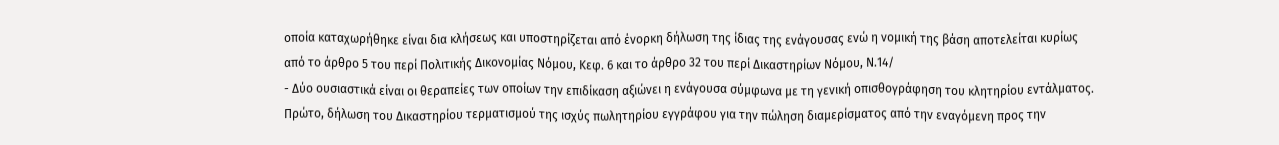οποία καταχωρήθηκε είναι δια κλήσεως και υποστηρίζεται από ένορκη δήλωση της ίδιας της ενάγουσας ενώ η νομική της βάση αποτελείται κυρίως από το άρθρο 5 του περί Πολιτικής Δικονομίας Νόμου, Κεφ. 6 και το άρθρο 32 του περί Δικαστηρίων Νόμου, Ν.14/
- Δύο ουσιαστικά είναι οι θεραπείες των οποίων την επιδίκαση αξιώνει η ενάγουσα σύμφωνα με τη γενική οπισθογράφηση του κλητηρίου εντάλματος. Πρώτο, δήλωση του Δικαστηρίου τερματισμού της ισχύς πωλητηρίου εγγράφου για την πώληση διαμερίσματος από την εναγόμενη προς την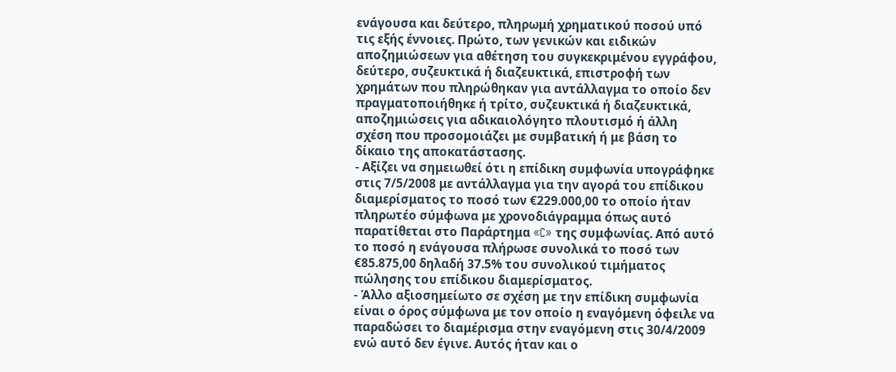ενάγουσα και δεύτερο, πληρωμή χρηματικού ποσού υπό τις εξής έννοιες. Πρώτο, των γενικών και ειδικών αποζημιώσεων για αθέτηση του συγκεκριμένου εγγράφου, δεύτερο, συζευκτικά ή διαζευκτικά, επιστροφή των χρημάτων που πληρώθηκαν για αντάλλαγμα το οποίο δεν πραγματοποιήθηκε ή τρίτο, συζευκτικά ή διαζευκτικά, αποζημιώσεις για αδικαιολόγητο πλουτισμό ή άλλη σχέση που προσομοιάζει με συμβατική ή με βάση το δίκαιο της αποκατάστασης.
- Αξίζει να σημειωθεί ότι η επίδικη συμφωνία υπογράφηκε στις 7/5/2008 με αντάλλαγμα για την αγορά του επίδικου διαμερίσματος το ποσό των €229.000,00 το οποίο ήταν πληρωτέο σύμφωνα με χρονοδιάγραμμα όπως αυτό παρατίθεται στο Παράρτημα «C» της συμφωνίας. Από αυτό το ποσό η ενάγουσα πλήρωσε συνολικά το ποσό των €85.875,00 δηλαδή 37.5% του συνολικού τιμήματος πώλησης του επίδικου διαμερίσματος.
- Άλλο αξιοσημείωτο σε σχέση με την επίδικη συμφωνία είναι ο όρος σύμφωνα με τον οποίο η εναγόμενη όφειλε να παραδώσει το διαμέρισμα στην εναγόμενη στις 30/4/2009 ενώ αυτό δεν έγινε. Αυτός ήταν και ο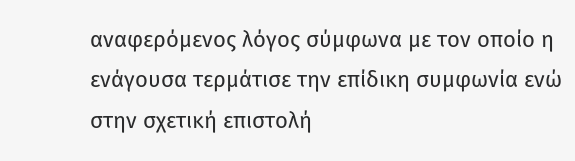αναφερόμενος λόγος σύμφωνα με τον οποίο η ενάγουσα τερμάτισε την επίδικη συμφωνία ενώ στην σχετική επιστολή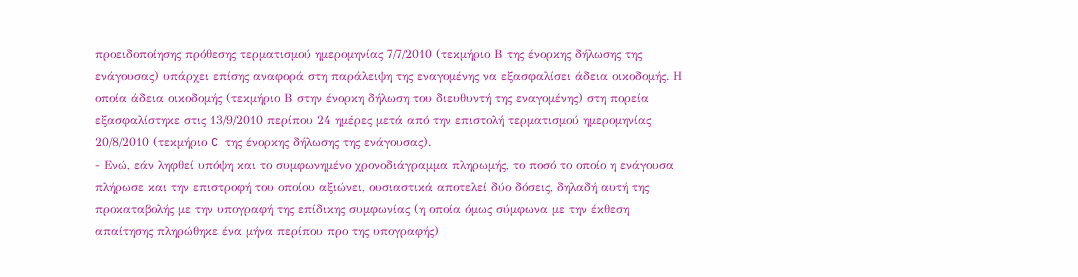προειδοποίησης πρόθεσης τερματισμού ημερομηνίας 7/7/2010 (τεκμήριο Β της ένορκης δήλωσης της ενάγουσας) υπάρχει επίσης αναφορά στη παράλειψη της εναγομένης να εξασφαλίσει άδεια οικοδομής. Η οποία άδεια οικοδομής (τεκμήριο Β στην ένορκη δήλωση του διευθυντή της εναγομένης) στη πορεία εξασφαλίστηκε στις 13/9/2010 περίπου 24 ημέρες μετά από την επιστολή τερματισμού ημερομηνίας 20/8/2010 (τεκμήριο C της ένορκης δήλωσης της ενάγουσας).
- Ενώ, εάν ληφθεί υπόψη και το συμφωνημένο χρονοδιάγραμμα πληρωμής, το ποσό το οποίο η ενάγουσα πλήρωσε και την επιστροφή του οποίου αξιώνει, ουσιαστικά αποτελεί δύο δόσεις, δηλαδή αυτή της προκαταβολής με την υπογραφή της επίδικης συμφωνίας (η οποία όμως σύμφωνα με την έκθεση απαίτησης πληρώθηκε ένα μήνα περίπου προ της υπογραφής)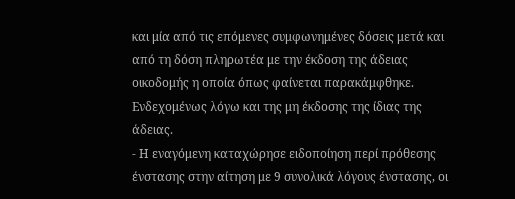και μία από τις επόμενες συμφωνημένες δόσεις μετά και από τη δόση πληρωτέα με την έκδοση της άδειας οικοδομής η οποία όπως φαίνεται παρακάμφθηκε. Ενδεχομένως λόγω και της μη έκδοσης της ίδιας της άδειας.
- Η εναγόμενη καταχώρησε ειδοποίηση περί πρόθεσης ένστασης στην αίτηση με 9 συνολικά λόγους ένστασης, οι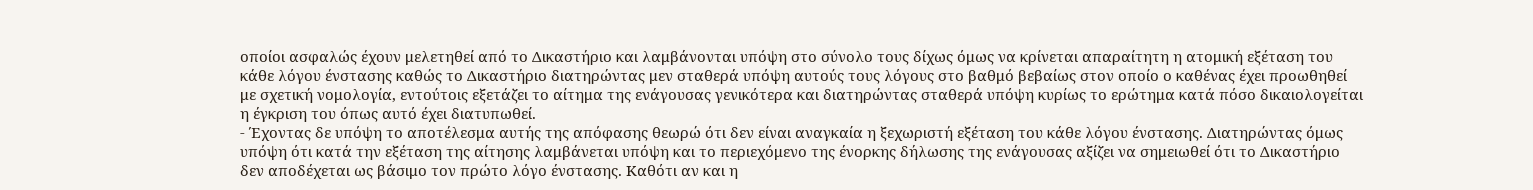οποίοι ασφαλώς έχουν μελετηθεί από το Δικαστήριο και λαμβάνονται υπόψη στο σύνολο τους δίχως όμως να κρίνεται απαραίτητη η ατομική εξέταση του κάθε λόγου ένστασης καθώς το Δικαστήριο διατηρώντας μεν σταθερά υπόψη αυτούς τους λόγους στο βαθμό βεβαίως στον οποίο ο καθένας έχει προωθηθεί με σχετική νομολογία, εντούτοις εξετάζει το αίτημα της ενάγουσας γενικότερα και διατηρώντας σταθερά υπόψη κυρίως το ερώτημα κατά πόσο δικαιολογείται η έγκριση του όπως αυτό έχει διατυπωθεί.
- Έχοντας δε υπόψη το αποτέλεσμα αυτής της απόφασης θεωρώ ότι δεν είναι αναγκαία η ξεχωριστή εξέταση του κάθε λόγου ένστασης. Διατηρώντας όμως υπόψη ότι κατά την εξέταση της αίτησης λαμβάνεται υπόψη και το περιεχόμενο της ένορκης δήλωσης της ενάγουσας αξίζει να σημειωθεί ότι το Δικαστήριο δεν αποδέχεται ως βάσιμο τον πρώτο λόγο ένστασης. Καθότι αν και η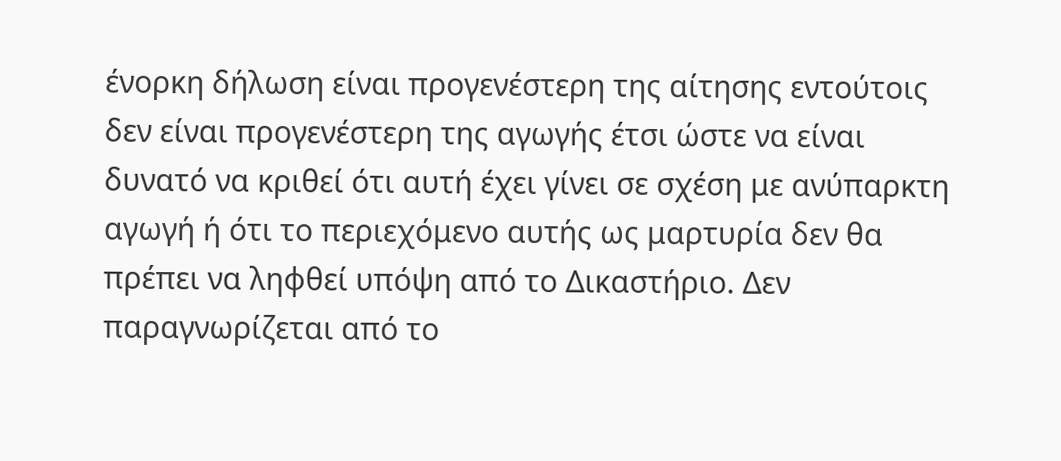ένορκη δήλωση είναι προγενέστερη της αίτησης εντούτοις δεν είναι προγενέστερη της αγωγής έτσι ώστε να είναι δυνατό να κριθεί ότι αυτή έχει γίνει σε σχέση με ανύπαρκτη αγωγή ή ότι το περιεχόμενο αυτής ως μαρτυρία δεν θα πρέπει να ληφθεί υπόψη από το Δικαστήριο. Δεν παραγνωρίζεται από το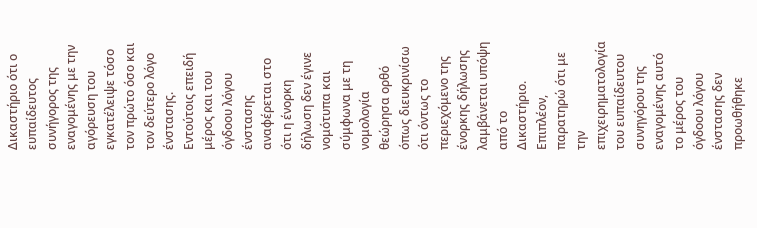Δικαστήριο ότι ο ευπαίδευτος συνήγορος της εναγομένης με την αγόρευση του εγκατέλειψε τόσο τον πρώτο όσο και τον δεύτερο λόγο ένστασης. Εντούτοις επειδή μέρος και του όγδοου λόγου ένστασης αναφέρεται στο ότι η ένορκη δήλωση δεν έγινε νομότυπα και σύμφωνα με τη νομολογία θεώρησα ορθό όπως διευκρινίσω ότι όντως το περιεχόμενο της ένορκης δήλωσης λαμβάνεται υπόψη από το Δικαστήριο. Επιπλέον, παρατηρώ ότι με την επιχειρηματολογία του ευπαίδευτου συνηγόρου της εναγομένης αυτό το μέρος του όγδοου λόγου ένστασης δεν προωθήθηκε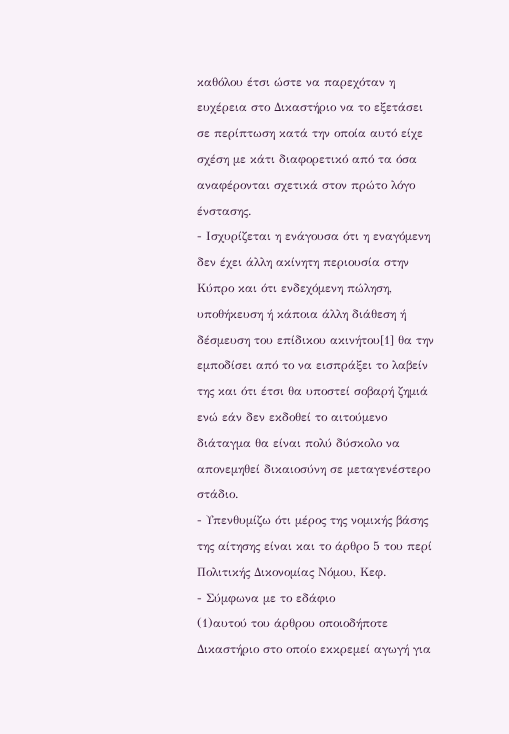καθόλου έτσι ώστε να παρεχόταν η ευχέρεια στο Δικαστήριο να το εξετάσει σε περίπτωση κατά την οποία αυτό είχε σχέση με κάτι διαφορετικό από τα όσα αναφέρονται σχετικά στον πρώτο λόγο ένστασης.
- Ισχυρίζεται η ενάγουσα ότι η εναγόμενη δεν έχει άλλη ακίνητη περιουσία στην Κύπρο και ότι ενδεχόμενη πώληση, υποθήκευση ή κάποια άλλη διάθεση ή δέσμευση του επίδικου ακινήτου[1] θα την εμποδίσει από το να εισπράξει το λαβείν της και ότι έτσι θα υποστεί σοβαρή ζημιά ενώ εάν δεν εκδοθεί το αιτούμενο διάταγμα θα είναι πολύ δύσκολο να απονεμηθεί δικαιοσύνη σε μεταγενέστερο στάδιο.
- Υπενθυμίζω ότι μέρος της νομικής βάσης της αίτησης είναι και το άρθρο 5 του περί Πολιτικής Δικονομίας Νόμου, Κεφ.
- Σύμφωνα με το εδάφιο
(1)αυτού του άρθρου οποιοδήποτε Δικαστήριο στο οποίο εκκρεμεί αγωγή για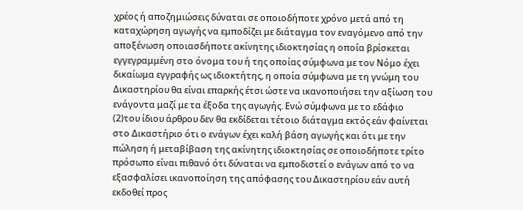χρέος ή αποζημιώσεις δύναται σε οποιοδήποτε χρόνο μετά από τη καταχώρηση αγωγής να εμποδίζει με διάταγμα τον εναγόμενο από την αποξένωση οποιασδήποτε ακίνητης ιδιοκτησίας η οποία βρίσκεται εγγεγραμμένη στο όνομα του ή της οποίας σύμφωνα με τον Νόμο έχει δικαίωμα εγγραφής ως ιδιοκτήτης, η οποία σύμφωνα με τη γνώμη του Δικαστηρίου θα είναι επαρκής έτσι ώστε να ικανοποιήσει την αξίωση του ενάγοντα μαζί με τα έξοδα της αγωγής. Ενώ σύμφωνα με το εδάφιο
(2)του ίδιου άρθρου δεν θα εκδίδεται τέτοιο διάταγμα εκτός εάν φαίνεται στο Δικαστήριο ότι ο ενάγων έχει καλή βάση αγωγής και ότι με την πώληση ή μεταβίβαση της ακίνητης ιδιοκτησίας σε οποιοδήποτε τρίτο πρόσωπο είναι πιθανό ότι δύναται να εμποδιστεί ο ενάγων από το να εξασφαλίσει ικανοποίηση της απόφασης του Δικαστηρίου εάν αυτή εκδοθεί προς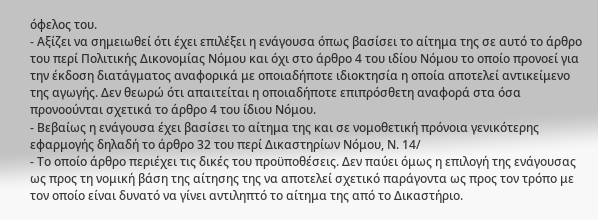όφελος του.
- Αξίζει να σημειωθεί ότι έχει επιλέξει η ενάγουσα όπως βασίσει το αίτημα της σε αυτό το άρθρο του περί Πολιτικής Δικονομίας Νόμου και όχι στο άρθρο 4 του ιδίου Νόμου το οποίο προνοεί για την έκδοση διατάγματος αναφορικά με οποιαδήποτε ιδιοκτησία η οποία αποτελεί αντικείμενο της αγωγής. Δεν θεωρώ ότι απαιτείται η οποιαδήποτε επιπρόσθετη αναφορά στα όσα προνοούνται σχετικά το άρθρο 4 του ίδιου Νόμου.
- Βεβαίως η ενάγουσα έχει βασίσει το αίτημα της και σε νομοθετική πρόνοια γενικότερης εφαρμογής δηλαδή το άρθρο 32 του περί Δικαστηρίων Νόμου, Ν. 14/
- Το οποίο άρθρο περιέχει τις δικές του προϋποθέσεις. Δεν παύει όμως η επιλογή της ενάγουσας ως προς τη νομική βάση της αίτησης της να αποτελεί σχετικό παράγοντα ως προς τον τρόπο με τον οποίο είναι δυνατό να γίνει αντιληπτό το αίτημα της από το Δικαστήριο.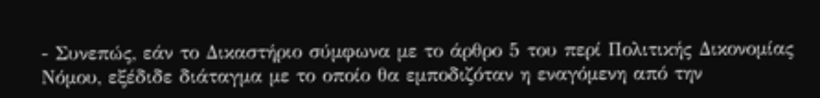- Συνεπώς, εάν το Δικαστήριο σύμφωνα με το άρθρο 5 του περί Πολιτικής Δικονομίας Νόμου, εξέδιδε διάταγμα με το οποίο θα εμποδιζόταν η εναγόμενη από την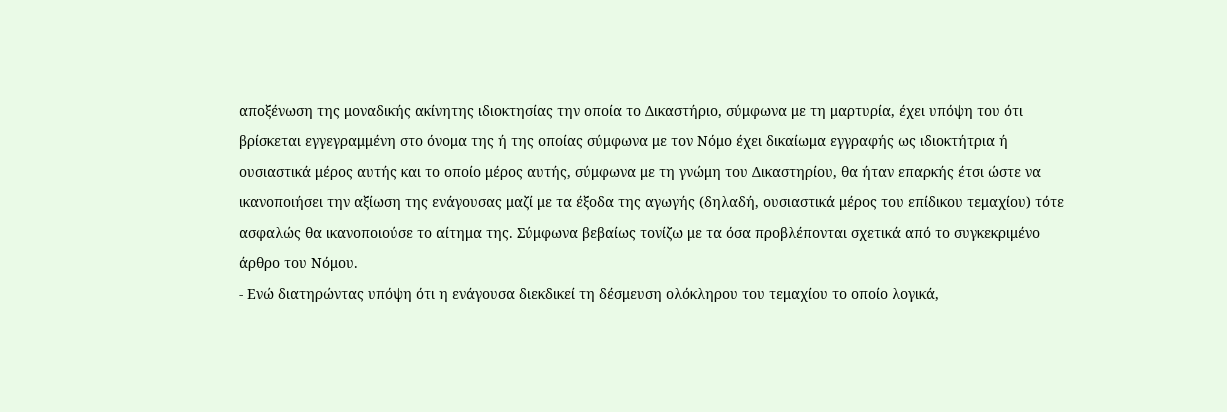αποξένωση της μοναδικής ακίνητης ιδιοκτησίας την οποία το Δικαστήριο, σύμφωνα με τη μαρτυρία, έχει υπόψη του ότι βρίσκεται εγγεγραμμένη στο όνομα της ή της οποίας σύμφωνα με τον Νόμο έχει δικαίωμα εγγραφής ως ιδιοκτήτρια ή ουσιαστικά μέρος αυτής και το οποίο μέρος αυτής, σύμφωνα με τη γνώμη του Δικαστηρίου, θα ήταν επαρκής έτσι ώστε να ικανοποιήσει την αξίωση της ενάγουσας μαζί με τα έξοδα της αγωγής (δηλαδή, ουσιαστικά μέρος του επίδικου τεμαχίου) τότε ασφαλώς θα ικανοποιούσε το αίτημα της. Σύμφωνα βεβαίως τονίζω με τα όσα προβλέπονται σχετικά από το συγκεκριμένο άρθρο του Νόμου.
- Ενώ διατηρώντας υπόψη ότι η ενάγουσα διεκδικεί τη δέσμευση ολόκληρου του τεμαχίου το οποίο λογικά,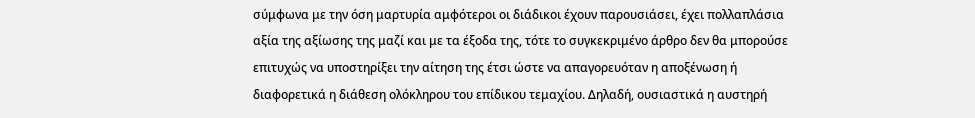σύμφωνα με την όση μαρτυρία αμφότεροι οι διάδικοι έχουν παρουσιάσει, έχει πολλαπλάσια αξία της αξίωσης της μαζί και με τα έξοδα της, τότε το συγκεκριμένο άρθρο δεν θα μπορούσε επιτυχώς να υποστηρίξει την αίτηση της έτσι ώστε να απαγορευόταν η αποξένωση ή διαφορετικά η διάθεση ολόκληρου του επίδικου τεμαχίου. Δηλαδή, ουσιαστικά η αυστηρή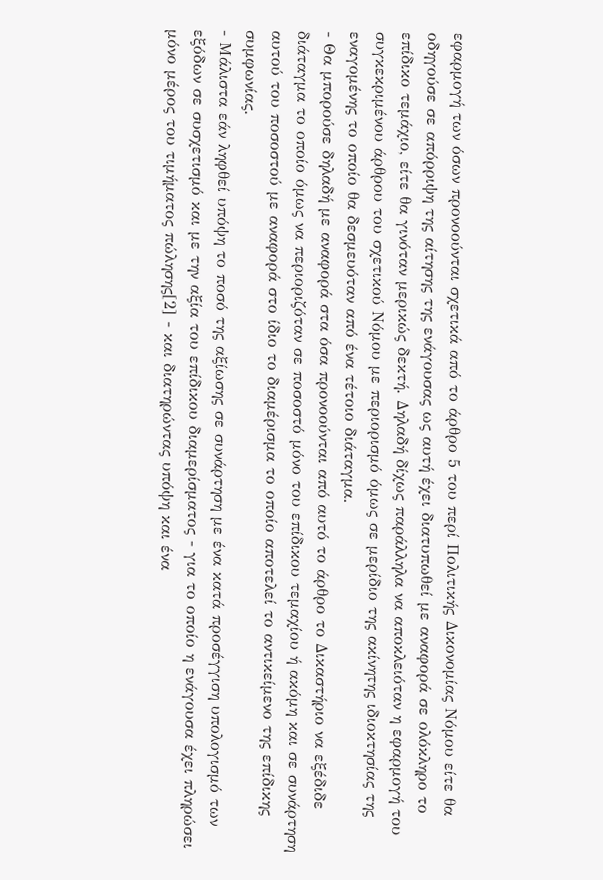εφαρμογή των όσων προνοούνται σχετικά από το άρθρο 5 του περί Πολιτικής Δικονομίας Νόμου είτε θα οδηγούσε σε απόρριψη της αίτησης της ενάγουσας ως αυτή έχει διατυπωθεί με αναφορά σε ολόκληρο το επίδικο τεμάχιο, είτε θα γινόταν μερικώς δεκτή. Δηλαδή δίχως παράλληλα να αποκλειόταν η εφαρμογή του συγκεκριμένου άρθρου του σχετικού Νόμου με περιορισμό όμως σε μερίδιο της ακίνητης ιδιοκτησίας της εναγομένης το οποίο θα δεσμευόταν από ένα τέτοιο διάταγμα.
- Θα μπορούσε δηλαδή με αναφορά στα όσα προνοούνται από αυτό το άρθρο το Δικαστήριο να εξέδιδε διάταγμα το οποίο όμως να περιοριζόταν σε ποσοστό μόνο του επίδικου τεμαχίου ή ακόμη και σε συνάρτηση αυτού του ποσοστού με αναφορά στο ίδιο το διαμέρισμα το οποίο αποτελεί το αντικείμενο της επίδικης συμφωνίας.
- Μάλιστα εάν ληφθεί υπόψη το ποσό της αξίωσης σε συνάρτηση με ένα κατά προσέγγιση υπολογισμό των εξόδων σε συσχετισμό και με την αξία του επίδικου διαμερίσματος - για το οποίο η ενάγουσα έχει πληρώσει μόνο μέρος του τιμήματος πώλησης[2] - και διατηρώντας υπόψη και ένα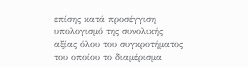επίσης κατά προσέγγιση υπολογισμό της συνολικής αξίας όλου του συγκροτήματος του οποίου το διαμέρισμα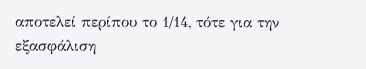αποτελεί περίπου το 1/14, τότε για την εξασφάλιση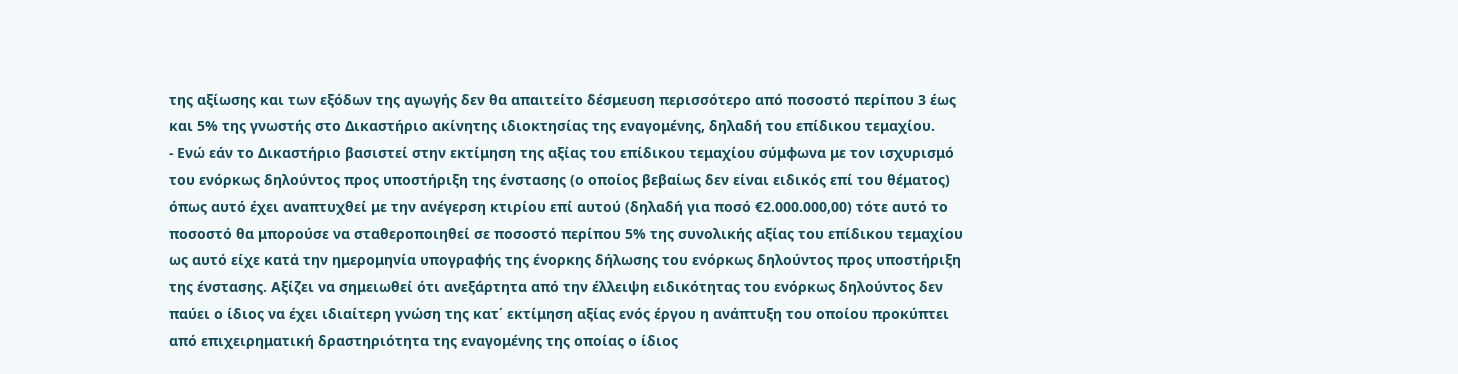της αξίωσης και των εξόδων της αγωγής δεν θα απαιτείτο δέσμευση περισσότερο από ποσοστό περίπου 3 έως και 5% της γνωστής στο Δικαστήριο ακίνητης ιδιοκτησίας της εναγομένης, δηλαδή του επίδικου τεμαχίου.
- Ενώ εάν το Δικαστήριο βασιστεί στην εκτίμηση της αξίας του επίδικου τεμαχίου σύμφωνα με τον ισχυρισμό του ενόρκως δηλούντος προς υποστήριξη της ένστασης (ο οποίος βεβαίως δεν είναι ειδικός επί του θέματος) όπως αυτό έχει αναπτυχθεί με την ανέγερση κτιρίου επί αυτού (δηλαδή για ποσό €2.000.000,00) τότε αυτό το ποσοστό θα μπορούσε να σταθεροποιηθεί σε ποσοστό περίπου 5% της συνολικής αξίας του επίδικου τεμαχίου ως αυτό είχε κατά την ημερομηνία υπογραφής της ένορκης δήλωσης του ενόρκως δηλούντος προς υποστήριξη της ένστασης. Αξίζει να σημειωθεί ότι ανεξάρτητα από την έλλειψη ειδικότητας του ενόρκως δηλούντος δεν παύει ο ίδιος να έχει ιδιαίτερη γνώση της κατ΄ εκτίμηση αξίας ενός έργου η ανάπτυξη του οποίου προκύπτει από επιχειρηματική δραστηριότητα της εναγομένης της οποίας ο ίδιος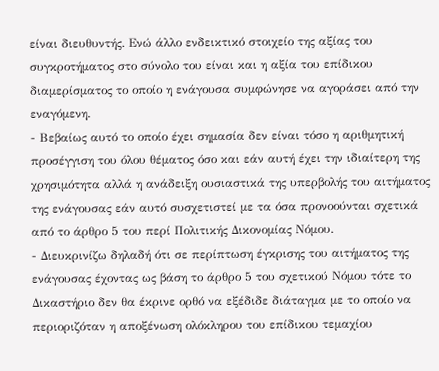είναι διευθυντής. Ενώ άλλο ενδεικτικό στοιχείο της αξίας του συγκροτήματος στο σύνολο του είναι και η αξία του επίδικου διαμερίσματος το οποίο η ενάγουσα συμφώνησε να αγοράσει από την εναγόμενη.
- Βεβαίως αυτό το οποίο έχει σημασία δεν είναι τόσο η αριθμητική προσέγγιση του όλου θέματος όσο και εάν αυτή έχει την ιδιαίτερη της χρησιμότητα αλλά η ανάδειξη ουσιαστικά της υπερβολής του αιτήματος της ενάγουσας εάν αυτό συσχετιστεί με τα όσα προνοούνται σχετικά από το άρθρο 5 του περί Πολιτικής Δικονομίας Νόμου.
- Διευκρινίζω δηλαδή ότι σε περίπτωση έγκρισης του αιτήματος της ενάγουσας έχοντας ως βάση το άρθρο 5 του σχετικού Νόμου τότε το Δικαστήριο δεν θα έκρινε ορθό να εξέδιδε διάταγμα με το οποίο να περιοριζόταν η αποξένωση ολόκληρου του επίδικου τεμαχίου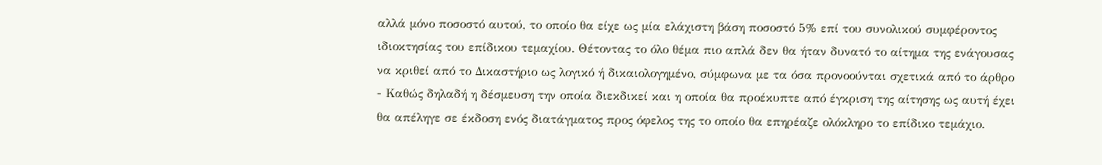αλλά μόνο ποσοστό αυτού, το οποίο θα είχε ως μία ελάχιστη βάση ποσοστό 5% επί του συνολικού συμφέροντος ιδιοκτησίας του επίδικου τεμαχίου. Θέτοντας το όλο θέμα πιο απλά δεν θα ήταν δυνατό το αίτημα της ενάγουσας να κριθεί από το Δικαστήριο ως λογικό ή δικαιολογημένο, σύμφωνα με τα όσα προνοούνται σχετικά από το άρθρο
- Καθώς δηλαδή η δέσμευση την οποία διεκδικεί και η οποία θα προέκυπτε από έγκριση της αίτησης ως αυτή έχει θα απέληγε σε έκδοση ενός διατάγματος προς όφελος της το οποίο θα επηρέαζε ολόκληρο το επίδικο τεμάχιο.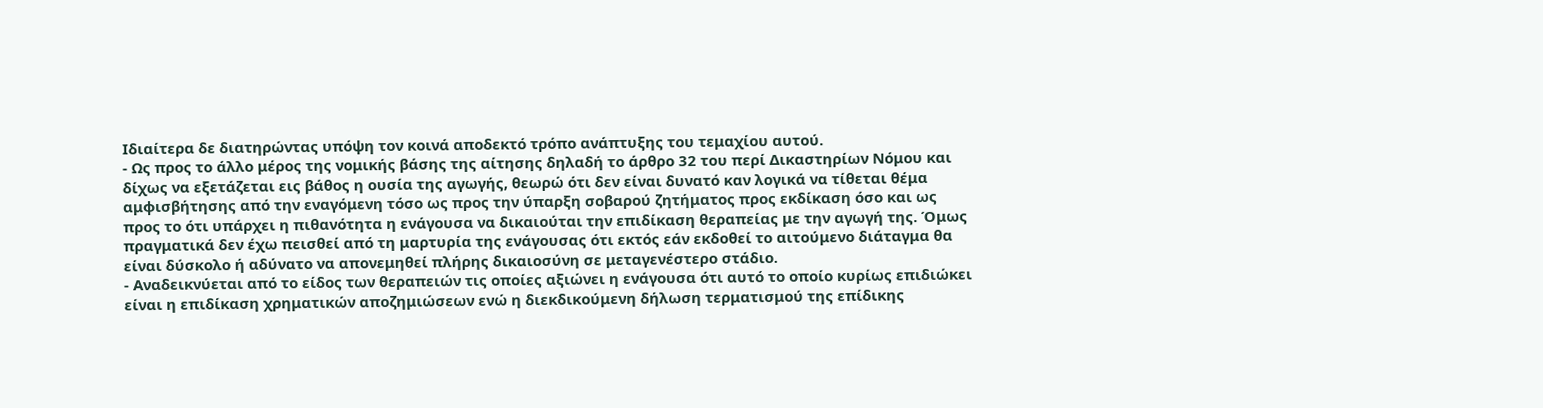Ιδιαίτερα δε διατηρώντας υπόψη τον κοινά αποδεκτό τρόπο ανάπτυξης του τεμαχίου αυτού.
- Ως προς το άλλο μέρος της νομικής βάσης της αίτησης δηλαδή το άρθρο 32 του περί Δικαστηρίων Νόμου και δίχως να εξετάζεται εις βάθος η ουσία της αγωγής, θεωρώ ότι δεν είναι δυνατό καν λογικά να τίθεται θέμα αμφισβήτησης από την εναγόμενη τόσο ως προς την ύπαρξη σοβαρού ζητήματος προς εκδίκαση όσο και ως προς το ότι υπάρχει η πιθανότητα η ενάγουσα να δικαιούται την επιδίκαση θεραπείας με την αγωγή της. Όμως πραγματικά δεν έχω πεισθεί από τη μαρτυρία της ενάγουσας ότι εκτός εάν εκδοθεί το αιτούμενο διάταγμα θα είναι δύσκολο ή αδύνατο να απονεμηθεί πλήρης δικαιοσύνη σε μεταγενέστερο στάδιο.
- Αναδεικνύεται από το είδος των θεραπειών τις οποίες αξιώνει η ενάγουσα ότι αυτό το οποίο κυρίως επιδιώκει είναι η επιδίκαση χρηματικών αποζημιώσεων ενώ η διεκδικούμενη δήλωση τερματισμού της επίδικης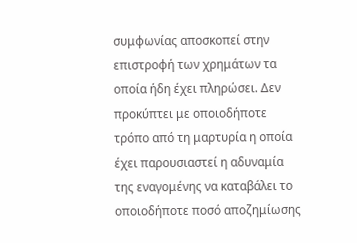συμφωνίας αποσκοπεί στην επιστροφή των χρημάτων τα οποία ήδη έχει πληρώσει. Δεν προκύπτει με οποιοδήποτε τρόπο από τη μαρτυρία η οποία έχει παρουσιαστεί η αδυναμία της εναγομένης να καταβάλει το οποιοδήποτε ποσό αποζημίωσης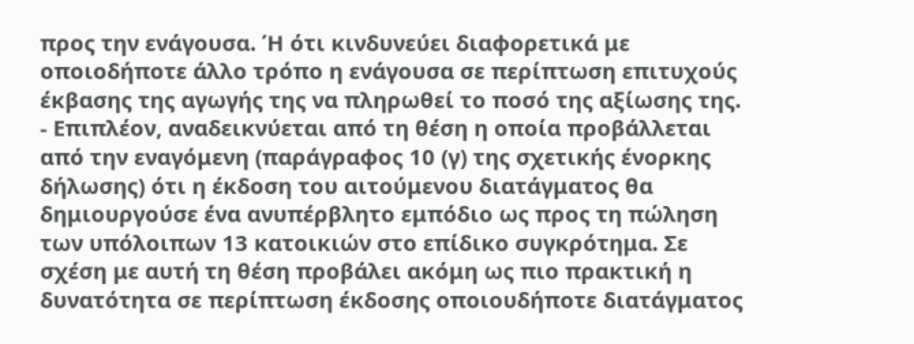προς την ενάγουσα. Ή ότι κινδυνεύει διαφορετικά με οποιοδήποτε άλλο τρόπο η ενάγουσα σε περίπτωση επιτυχούς έκβασης της αγωγής της να πληρωθεί το ποσό της αξίωσης της.
- Επιπλέον, αναδεικνύεται από τη θέση η οποία προβάλλεται από την εναγόμενη (παράγραφος 10 (γ) της σχετικής ένορκης δήλωσης) ότι η έκδοση του αιτούμενου διατάγματος θα δημιουργούσε ένα ανυπέρβλητο εμπόδιο ως προς τη πώληση των υπόλοιπων 13 κατοικιών στο επίδικο συγκρότημα. Σε σχέση με αυτή τη θέση προβάλει ακόμη ως πιο πρακτική η δυνατότητα σε περίπτωση έκδοσης οποιουδήποτε διατάγματος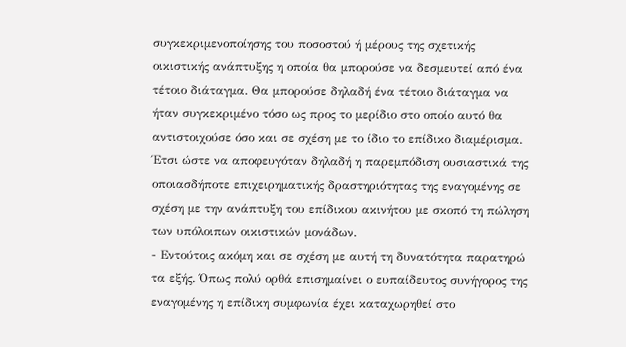συγκεκριμενοποίησης του ποσοστού ή μέρους της σχετικής οικιστικής ανάπτυξης η οποία θα μπορούσε να δεσμευτεί από ένα τέτοιο διάταγμα. Θα μπορούσε δηλαδή ένα τέτοιο διάταγμα να ήταν συγκεκριμένο τόσο ως προς το μερίδιο στο οποίο αυτό θα αντιστοιχούσε όσο και σε σχέση με το ίδιο το επίδικο διαμέρισμα. Έτσι ώστε να αποφευγόταν δηλαδή η παρεμπόδιση ουσιαστικά της οποιασδήποτε επιχειρηματικής δραστηριότητας της εναγομένης σε σχέση με την ανάπτυξη του επίδικου ακινήτου με σκοπό τη πώληση των υπόλοιπων οικιστικών μονάδων.
- Εντούτοις ακόμη και σε σχέση με αυτή τη δυνατότητα παρατηρώ τα εξής. Όπως πολύ ορθά επισημαίνει ο ευπαίδευτος συνήγορος της εναγομένης η επίδικη συμφωνία έχει καταχωρηθεί στο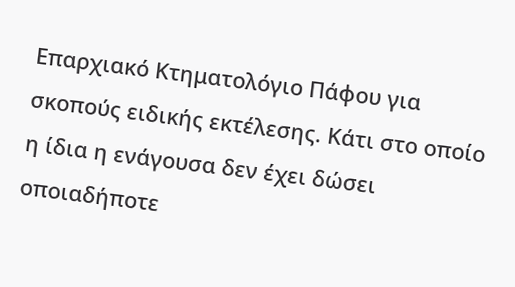Επαρχιακό Κτηματολόγιο Πάφου για σκοπούς ειδικής εκτέλεσης. Κάτι στο οποίο η ίδια η ενάγουσα δεν έχει δώσει οποιαδήποτε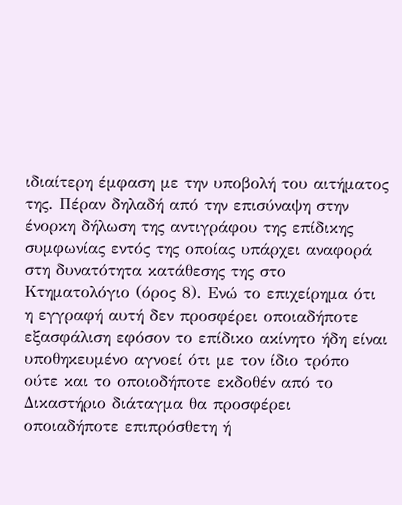ιδιαίτερη έμφαση με την υποβολή του αιτήματος της. Πέραν δηλαδή από την επισύναψη στην ένορκη δήλωση της αντιγράφου της επίδικης συμφωνίας εντός της οποίας υπάρχει αναφορά στη δυνατότητα κατάθεσης της στο Κτηματολόγιο (όρος 8). Ενώ το επιχείρημα ότι η εγγραφή αυτή δεν προσφέρει οποιαδήποτε εξασφάλιση εφόσον το επίδικο ακίνητο ήδη είναι υποθηκευμένο αγνοεί ότι με τον ίδιο τρόπο ούτε και το οποιοδήποτε εκδοθέν από το Δικαστήριο διάταγμα θα προσφέρει οποιαδήποτε επιπρόσθετη ή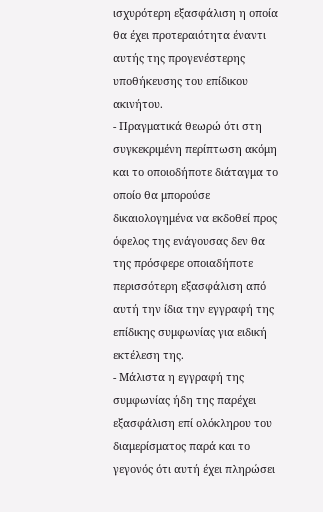ισχυρότερη εξασφάλιση η οποία θα έχει προτεραιότητα έναντι αυτής της προγενέστερης υποθήκευσης του επίδικου ακινήτου.
- Πραγματικά θεωρώ ότι στη συγκεκριμένη περίπτωση ακόμη και το οποιοδήποτε διάταγμα το οποίο θα μπορούσε δικαιολογημένα να εκδοθεί προς όφελος της ενάγουσας δεν θα της πρόσφερε οποιαδήποτε περισσότερη εξασφάλιση από αυτή την ίδια την εγγραφή της επίδικης συμφωνίας για ειδική εκτέλεση της.
- Μάλιστα η εγγραφή της συμφωνίας ήδη της παρέχει εξασφάλιση επί ολόκληρου του διαμερίσματος παρά και το γεγονός ότι αυτή έχει πληρώσει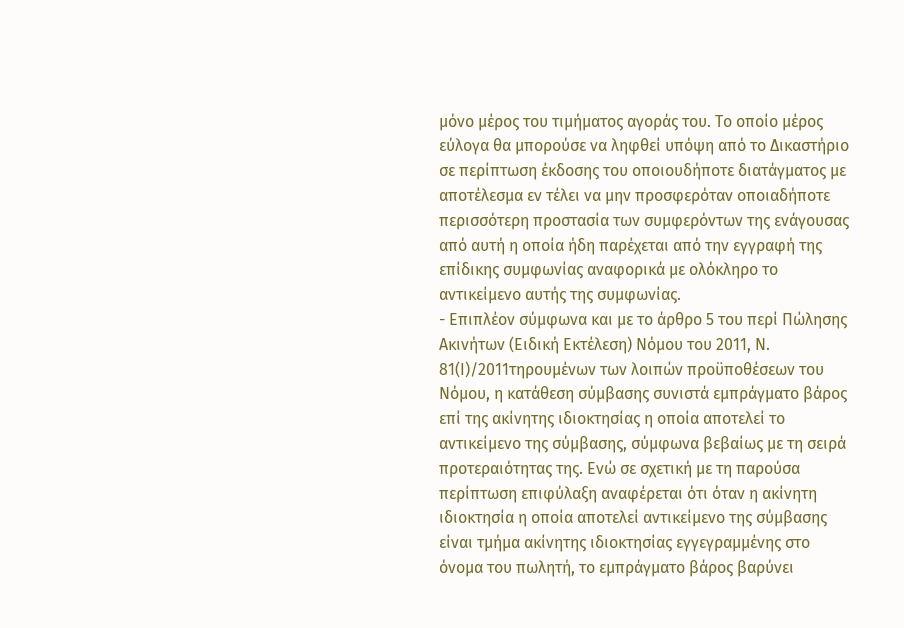μόνο μέρος του τιμήματος αγοράς του. Το οποίο μέρος εύλογα θα μπορούσε να ληφθεί υπόψη από το Δικαστήριο σε περίπτωση έκδοσης του οποιουδήποτε διατάγματος με αποτέλεσμα εν τέλει να μην προσφερόταν οποιαδήποτε περισσότερη προστασία των συμφερόντων της ενάγουσας από αυτή η οποία ήδη παρέχεται από την εγγραφή της επίδικης συμφωνίας αναφορικά με ολόκληρο το αντικείμενο αυτής της συμφωνίας.
- Επιπλέον σύμφωνα και με το άρθρο 5 του περί Πώλησης Ακινήτων (Ειδική Εκτέλεση) Νόμου του 2011, Ν. 81(Ι)/2011τηρουμένων των λοιπών προϋποθέσεων του Νόμου, η κατάθεση σύμβασης συνιστά εμπράγματο βάρος επί της ακίνητης ιδιοκτησίας η οποία αποτελεί το αντικείμενο της σύμβασης, σύμφωνα βεβαίως με τη σειρά προτεραιότητας της. Ενώ σε σχετική με τη παρούσα περίπτωση επιφύλαξη αναφέρεται ότι όταν η ακίνητη ιδιοκτησία η οποία αποτελεί αντικείμενο της σύμβασης είναι τμήμα ακίνητης ιδιοκτησίας εγγεγραμμένης στο όνομα του πωλητή, το εμπράγματο βάρος βαρύνει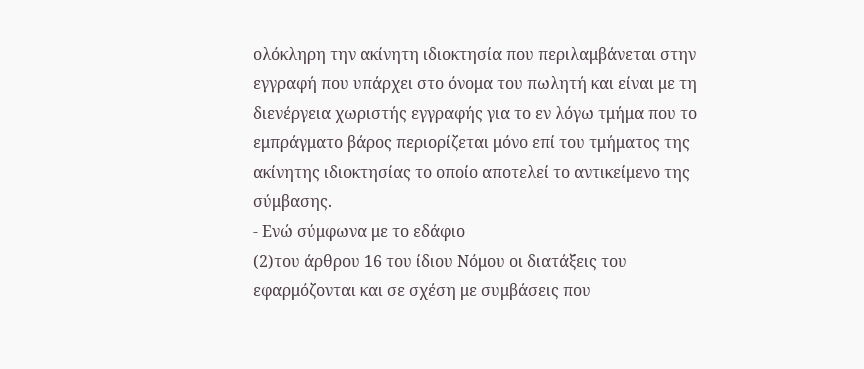ολόκληρη την ακίνητη ιδιοκτησία που περιλαμβάνεται στην εγγραφή που υπάρχει στο όνομα του πωλητή και είναι με τη διενέργεια χωριστής εγγραφής για το εν λόγω τμήμα που το εμπράγματο βάρος περιορίζεται μόνο επί του τμήματος της ακίνητης ιδιοκτησίας το οποίο αποτελεί το αντικείμενο της σύμβασης.
- Ενώ σύμφωνα με το εδάφιο
(2)του άρθρου 16 του ίδιου Νόμου οι διατάξεις του εφαρμόζονται και σε σχέση με συμβάσεις που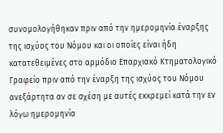συνομολογήθηκαν πριν από την ημερομηνία έναρξης της ισχύος του Νόμου και οι οποίες είναι ήδη κατατεθειμένες στο αρμόδιο Επαρχιακό Κτηματολογικό Γραφείο πριν από την έναρξη της ισχύος του Νόμου ανεξάρτητα αν σε σχέση με αυτές εκκρεμεί κατά την εν λόγω ημερομηνία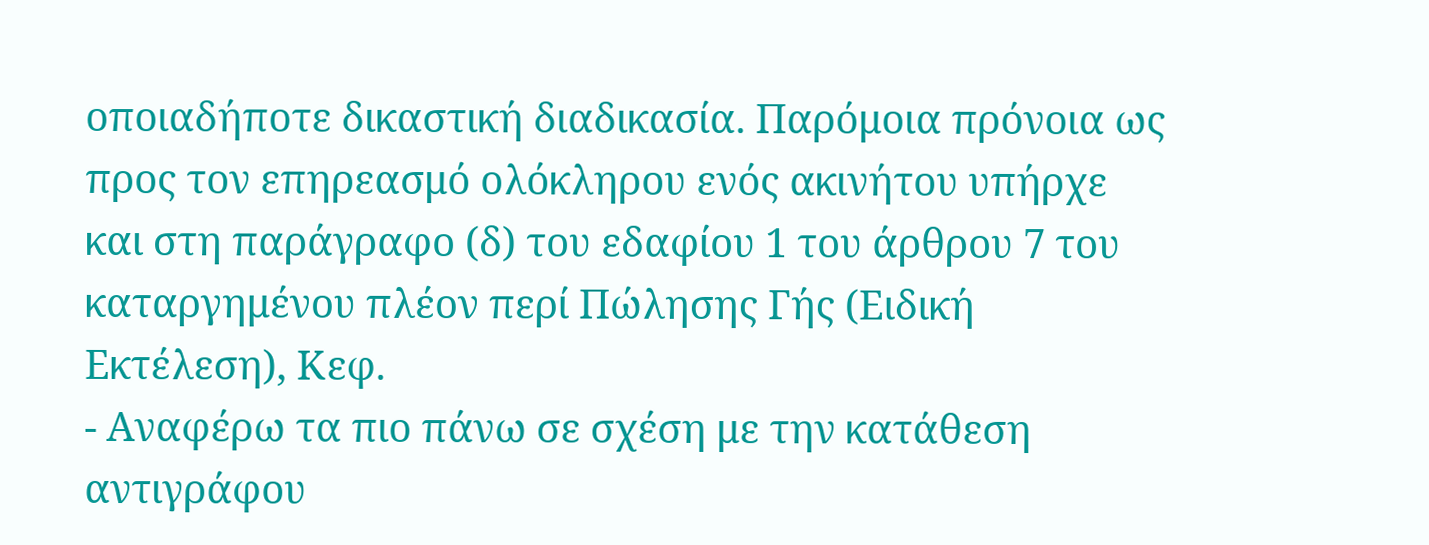οποιαδήποτε δικαστική διαδικασία. Παρόμοια πρόνοια ως προς τον επηρεασμό ολόκληρου ενός ακινήτου υπήρχε και στη παράγραφο (δ) του εδαφίου 1 του άρθρου 7 του καταργημένου πλέον περί Πώλησης Γής (Ειδική Εκτέλεση), Κεφ.
- Αναφέρω τα πιο πάνω σε σχέση με την κατάθεση αντιγράφου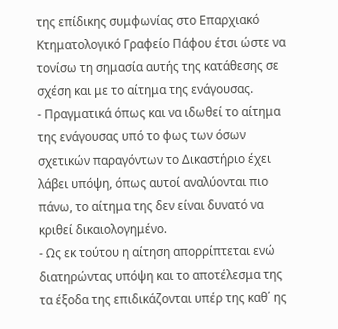της επίδικης συμφωνίας στο Επαρχιακό Κτηματολογικό Γραφείο Πάφου έτσι ώστε να τονίσω τη σημασία αυτής της κατάθεσης σε σχέση και με το αίτημα της ενάγουσας.
- Πραγματικά όπως και να ιδωθεί το αίτημα της ενάγουσας υπό το φως των όσων σχετικών παραγόντων το Δικαστήριο έχει λάβει υπόψη, όπως αυτοί αναλύονται πιο πάνω, το αίτημα της δεν είναι δυνατό να κριθεί δικαιολογημένο.
- Ως εκ τούτου η αίτηση απορρίπτεται ενώ διατηρώντας υπόψη και το αποτέλεσμα της τα έξοδα της επιδικάζονται υπέρ της καθ΄ ης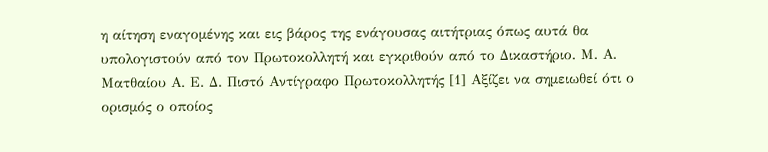η αίτηση εναγομένης και εις βάρος της ενάγουσας αιτήτριας όπως αυτά θα υπολογιστούν από τον Πρωτοκολλητή και εγκριθούν από το Δικαστήριο. Μ. Α. Ματθαίου Α. Ε. Δ. Πιστό Αντίγραφο Πρωτοκολλητής [1] Αξίζει να σημειωθεί ότι ο ορισμός ο οποίος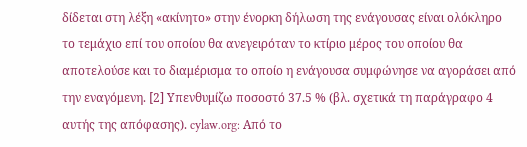δίδεται στη λέξη «ακίνητο» στην ένορκη δήλωση της ενάγουσας είναι ολόκληρο το τεμάχιο επί του οποίου θα ανεγειρόταν το κτίριο μέρος του οποίου θα αποτελούσε και το διαμέρισμα το οποίο η ενάγουσα συμφώνησε να αγοράσει από την εναγόμενη. [2] Υπενθυμίζω ποσοστό 37.5 % (βλ. σχετικά τη παράγραφο 4 αυτής της απόφασης). cylaw.org: Από το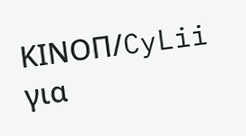ΚΙΝOΠ/CyLii για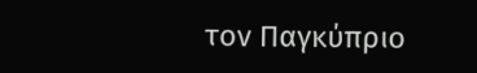τον Παγκύπριο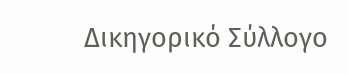Δικηγορικό Σύλλογο